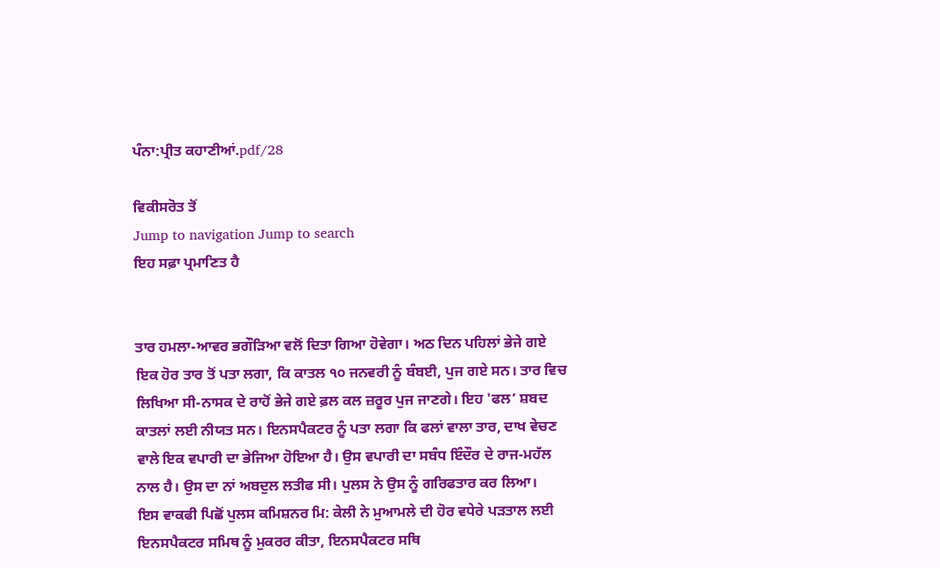ਪੰਨਾ:ਪ੍ਰੀਤ ਕਹਾਣੀਆਂ.pdf/28

ਵਿਕੀਸਰੋਤ ਤੋਂ
Jump to navigation Jump to search
ਇਹ ਸਫ਼ਾ ਪ੍ਰਮਾਣਿਤ ਹੈ


ਤਾਰ ਹਮਲਾ-ਆਵਰ ਭਗੌੜਿਆ ਵਲੋਂ ਦਿਤਾ ਗਿਆ ਹੋਵੇਗਾ। ਅਠ ਦਿਨ ਪਹਿਲਾਂ ਭੇਜੇ ਗਏ ਇਕ ਹੋਰ ਤਾਰ ਤੋਂ ਪਤਾ ਲਗਾ, ਕਿ ਕਾਤਲ ੧੦ ਜਨਵਰੀ ਨੂੰ ਬੰਬਈ, ਪੁਜ ਗਏ ਸਨ। ਤਾਰ ਵਿਚ ਲਿਖਿਆ ਸੀ-ਨਾਸਕ ਦੇ ਰਾਹੋਂ ਭੇਜੇ ਗਏ ਫ਼ਲ ਕਲ ਜ਼ਰੂਰ ਪੁਜ ਜਾਣਗੇ। ਇਹ 'ਫਲ’ ਸ਼ਬਦ ਕਾਤਲਾਂ ਲਈ ਨੀਯਤ ਸਨ। ਇਨਸਪੈਕਟਰ ਨੂੰ ਪਤਾ ਲਗਾ ਕਿ ਫਲਾਂ ਵਾਲਾ ਤਾਰ, ਦਾਖ ਵੇਚਣ ਵਾਲੇ ਇਕ ਵਪਾਰੀ ਦਾ ਭੇਜਿਆ ਹੋਇਆ ਹੈ। ਉਸ ਵਪਾਰੀ ਦਾ ਸਬੰਧ ਇੰਦੌਰ ਦੇ ਰਾਜ-ਮਹੱਲ ਨਾਲ ਹੈ। ਉਸ ਦਾ ਨਾਂ ਅਬਦੁਲ ਲਤੀਫ ਸੀ। ਪੁਲਸ ਨੇ ਉਸ ਨੂੰ ਗਰਿਫਤਾਰ ਕਰ ਲਿਆ।
ਇਸ ਵਾਕਫੀ ਪਿਛੋਂ ਪੁਲਸ ਕਮਿਸ਼ਨਰ ਮਿ: ਕੇਲੀ ਨੇ ਮੁਆਮਲੇ ਦੀ ਹੋਰ ਵਧੇਰੇ ਪੜਤਾਲ ਲਈ ਇਨਸਪੈਕਟਰ ਸਮਿਥ ਨੂੰ ਮੁਕਰਰ ਕੀਤਾ, ਇਨਸਪੈਕਟਰ ਸਥਿ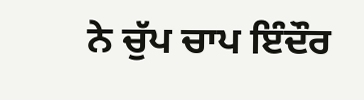ਨੇ ਚੁੱਪ ਚਾਪ ਇੰਦੌਰ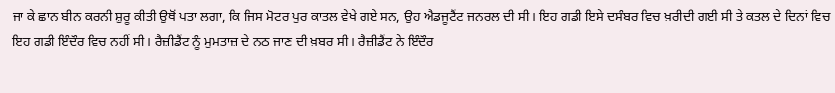ਜਾ ਕੇ ਛਾਨ ਬੀਨ ਕਰਨੀ ਸ਼ੁਰੂ ਕੀਤੀ ਉਥੋਂ ਪਤਾ ਲਗਾ, ਕਿ ਜਿਸ ਮੋਟਰ ਪੁਰ ਕਾਤਲ ਵੇਖੇ ਗਏ ਸਨ, ਉਹ ਐਡਜੂਟੈਂਟ ਜਨਰਲ ਦੀ ਸੀ। ਇਹ ਗਡੀ ਇਸੇ ਦਸੰਬਰ ਵਿਚ ਖ਼ਰੀਦੀ ਗਈ ਸੀ ਤੇ ਕਤਲ ਦੇ ਦਿਨਾਂ ਵਿਚ ਇਹ ਗਡੀ ਇੰਦੌਰ ਵਿਚ ਨਹੀਂ ਸੀ। ਰੈਜ਼ੀਡੈਂਟ ਨੂੰ ਮੁਮਤਾਜ਼ ਦੇ ਨਠ ਜਾਣ ਦੀ ਖ਼ਬਰ ਸੀ। ਰੈਜ਼ੀਡੈਂਟ ਨੇ ਇੰਦੌਰ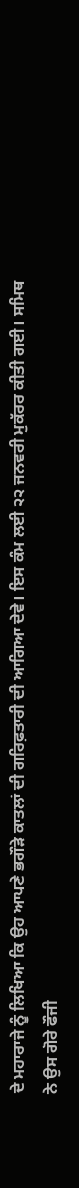ਦੇ ਮਹਾਰਾਜੇ ਨੂੰ ਲਿਖਿਆ ਕਿ ਉਹ ਆਪਣੇ ਭਗੌੜੇ ਕਾਤਲਾਂ ਦੀ ਗਰਿਫ਼ਤਾਰੀ ਦੀ ਆਗਿਆ ਦੇਵੇ। ਇਸ ਕੰਮ ਲਈ ੨੨ ਜਨਵਰੀ ਮੁਕੱਰਰ ਕੀਤੀ ਗਈ। ਸਮਿਥ ਨੇ ਉਸ ਗੋਰੇ ਫੌਜੀ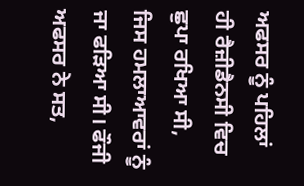ਅਫਸਰ ਨੂੰ ਪਹਿਲਾਂ ਹੀ ਰੈਜ਼ੀਡੈਨਸੀ ਵਿਚ ਛੁਪਾ ਰਖਿਆ ਸੀ, ਜਿਸ ਹਮਲਾਆਵਰਾਂ ਨੂੰ ਜਾ ਫੜਿਆ ਸੀ। ਫੌਜੀ ਅਫਸਰ ਨੇ ਸਤ,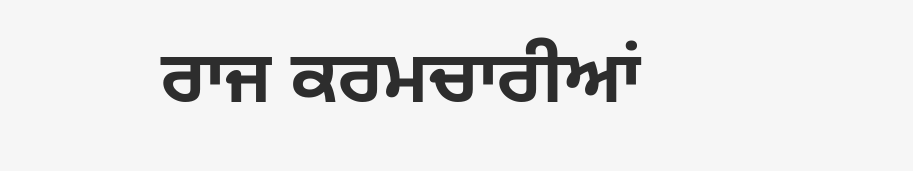ਰਾਜ ਕਰਮਚਾਰੀਆਂ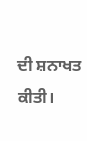ਦੀ ਸ਼ਨਾਖਤ ਕੀਤੀ।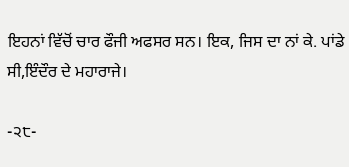ਇਹਨਾਂ ਵਿੱਚੋਂ ਚਾਰ ਫੌਜੀ ਅਫਸਰ ਸਨ। ਇਕ, ਜਿਸ ਦਾ ਨਾਂ ਕੇ. ਪਾਂਡੇ ਸੀ,ਇੰਦੌਰ ਦੇ ਮਹਾਰਾਜੇ।

-੨੮-